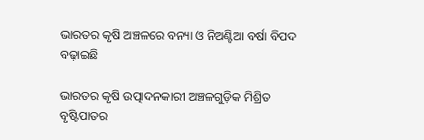ଭାରତର କୃଷି ଅଞ୍ଚଳରେ ବନ୍ୟା ଓ ନିଅଣ୍ଟିଆ ବର୍ଷା ବିପଦ ବଢ଼ାଇଛି

ଭାରତର କୃଷି ଉତ୍ପାଦନକାରୀ ଅଞ୍ଚଳଗୁଡ଼ିକ ମିଶ୍ରିତ ବୃଷ୍ଟିପାତର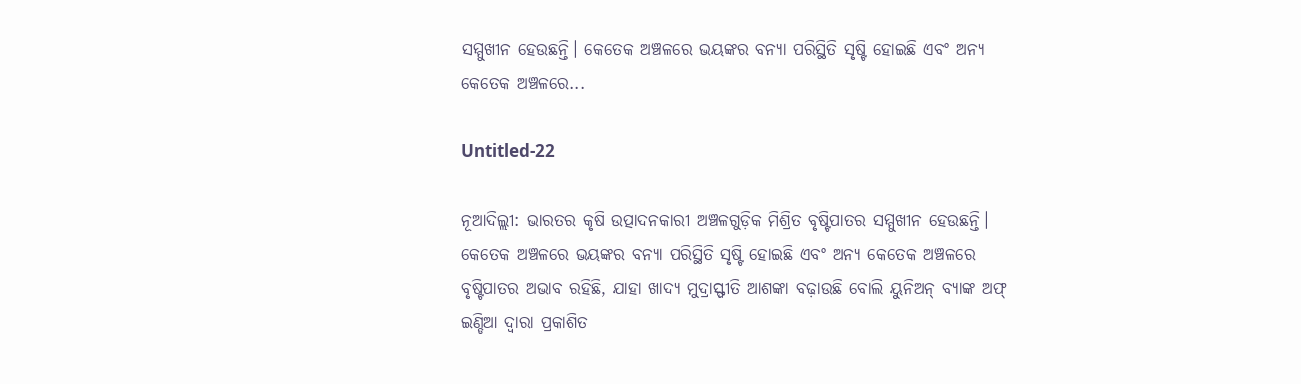ସମ୍ମୁଖୀନ ହେଉଛନ୍ତି। କେତେକ ଅଞ୍ଚଳରେ ଭୟଙ୍କର ବନ୍ୟା ପରିସ୍ଥିତି ସୃଷ୍ଟି ହୋଇଛି ଏବଂ ଅନ୍ୟ କେତେକ ଅଞ୍ଚଳରେ...

Untitled-22

ନୂଆଦିଲ୍ଲୀ: ଭାରତର କୃଷି ଉତ୍ପାଦନକାରୀ ଅଞ୍ଚଳଗୁଡ଼ିକ ମିଶ୍ରିତ ବୃଷ୍ଟିପାତର ସମ୍ମୁଖୀନ ହେଉଛନ୍ତି। କେତେକ ଅଞ୍ଚଳରେ ଭୟଙ୍କର ବନ୍ୟା ପରିସ୍ଥିତି ସୃଷ୍ଟି ହୋଇଛି ଏବଂ ଅନ୍ୟ କେତେକ ଅଞ୍ଚଳରେ ବୃଷ୍ଟିପାତର ଅଭାବ ରହିଛି, ଯାହା ଖାଦ୍ୟ ମୁଦ୍ରାସ୍ଫୀତି ଆଶଙ୍କା ବଢ଼ାଉଛି ବୋଲି ୟୁନିଅନ୍ ବ୍ୟାଙ୍କ ଅଫ୍ ଇଣ୍ଡିଆ ଦ୍ୱାରା ପ୍ରକାଶିତ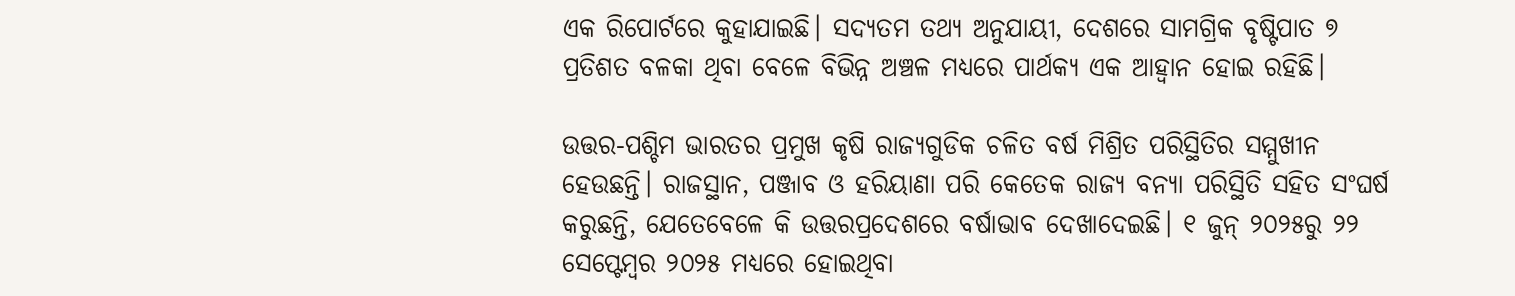ଏକ ରିପୋର୍ଟରେ କୁହାଯାଇଛି। ସଦ୍ୟତମ ତଥ୍ୟ ଅନୁଯାୟୀ, ଦେଶରେ ସାମଗ୍ରିକ ବୃଷ୍ଟିପାତ ୭ ପ୍ରତିଶତ ବଳକା ଥିବା ବେଳେ ବିଭିନ୍ନ ଅଞ୍ଚଳ ମଧ୍ୟରେ ପାର୍ଥକ୍ୟ ଏକ ଆହ୍ବାନ ହୋଇ ରହିଛି।

ଉତ୍ତର-ପଶ୍ଚିମ ଭାରତର ପ୍ରମୁଖ କୃଷି ରାଜ୍ୟଗୁଡିକ ଚଳିତ ବର୍ଷ ମିଶ୍ରିତ ପରିସ୍ଥିତିର ସମ୍ମୁଖୀନ ହେଉଛନ୍ତି। ରାଜସ୍ଥାନ, ପଞ୍ଜାବ ଓ ହରିୟାଣା ପରି କେତେକ ରାଜ୍ୟ ବନ୍ୟା ପରିସ୍ଥିତି ସହିତ ସଂଘର୍ଷ କରୁଛନ୍ତି, ଯେତେବେଳେ କି ଉତ୍ତରପ୍ରଦେଶରେ ବର୍ଷାଭାବ ଦେଖାଦେଇଛି। ୧ ଜୁନ୍ ୨୦୨୫ରୁ ୨୨ ସେପ୍ଟେମ୍ବର ୨୦୨୫ ମଧ୍ୟରେ ହୋଇଥିବା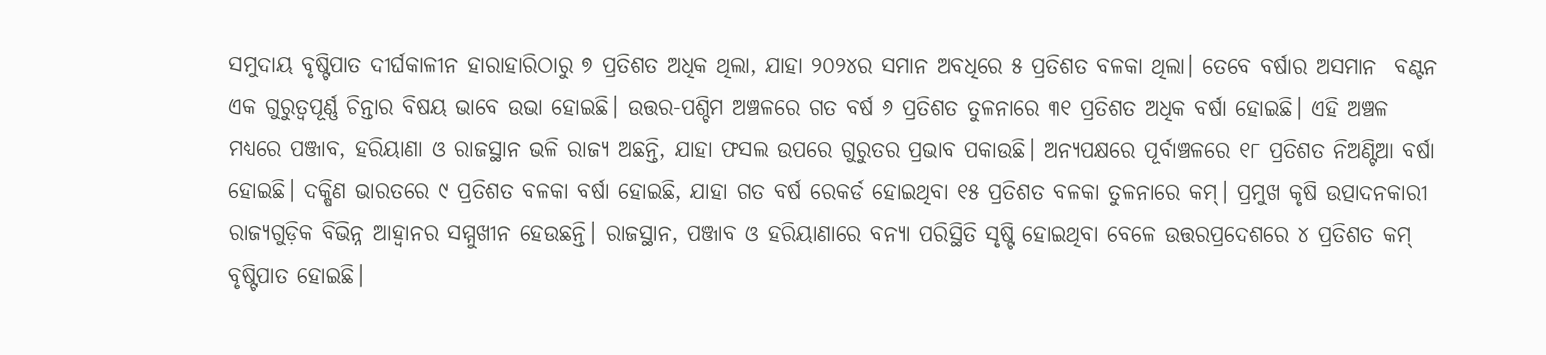ସମୁଦାୟ ବୃଷ୍ଟିପାତ ଦୀର୍ଘକାଳୀନ ହାରାହାରିଠାରୁ ୭ ପ୍ରତିଶତ ଅଧିକ ଥିଲା, ଯାହା ୨୦୨୪ର ସମାନ ଅବଧିରେ ୫ ପ୍ରତିଶତ ବଳକା ଥିଲା। ତେବେ ବର୍ଷାର ଅସମାନ  ବଣ୍ଟନ ଏକ ଗୁରୁତ୍ୱପୂର୍ଣ୍ଣ ଚିନ୍ତାର ବିଷୟ ଭାବେ ଉଭା ହୋଇଛି। ଉତ୍ତର-ପଶ୍ଚିମ ଅଞ୍ଚଳରେ ଗତ ବର୍ଷ ୬ ପ୍ରତିଶତ ତୁଳନାରେ ୩୧ ପ୍ରତିଶତ ଅଧିକ ବର୍ଷା ହୋଇଛି। ଏହି ଅଞ୍ଚଳ ମଧ୍ୟରେ ପଞ୍ଜାବ, ହରିୟାଣା ଓ ରାଜସ୍ଥାନ ଭଳି ରାଜ୍ୟ ଅଛନ୍ତି, ଯାହା ଫସଲ ଉପରେ ଗୁରୁତର ପ୍ରଭାବ ପକାଉଛି। ଅନ୍ୟପକ୍ଷରେ ପୂର୍ବାଞ୍ଚଳରେ ୧୮ ପ୍ରତିଶତ ନିଅଣ୍ଟିଆ ବର୍ଷା ହୋଇଛି। ଦକ୍ଷିଣ ଭାରତରେ ୯ ପ୍ରତିଶତ ବଳକା ବର୍ଷା ହୋଇଛି, ଯାହା ଗତ ବର୍ଷ ରେକର୍ଡ ହୋଇଥିବା ୧୫ ପ୍ରତିଶତ ବଳକା ତୁଳନାରେ କମ୍। ପ୍ରମୁଖ କୃଷି ଉତ୍ପାଦନକାରୀ ରାଜ୍ୟଗୁଡ଼ିକ ବିଭିନ୍ନ ଆହ୍ୱାନର ସମ୍ମୁଖୀନ ହେଉଛନ୍ତି। ରାଜସ୍ଥାନ, ପଞ୍ଜାବ ଓ ହରିୟାଣାରେ ବନ୍ୟା ପରିସ୍ଥିତି ସୃଷ୍ଟି ହୋଇଥିବା ବେଳେ ଉତ୍ତରପ୍ରଦେଶରେ ୪ ପ୍ରତିଶତ କମ୍ ବୃଷ୍ଟିପାତ ହୋଇଛି।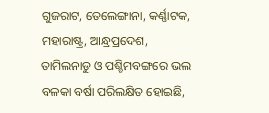ଗୁଜରାଟ, ତେଲେଙ୍ଗାନା, କର୍ଣ୍ଣାଟକ, ମହାରାଷ୍ଟ୍ର, ଆନ୍ଧ୍ରପ୍ରଦେଶ, ତାମିଲନାଡୁ ଓ ପଶ୍ଚିମବଙ୍ଗରେ ଭଲ ବଳକା ବର୍ଷା ପରିଲକ୍ଷିତ ହୋଇଛି,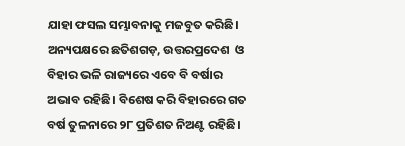ଯାହା ଫସଲ ସମ୍ଭାବନାକୁ ମଜବୁତ କରିଛି। ଅନ୍ୟପକ୍ଷରେ ଛତିଶଗଡ଼, ଉତ୍ତରପ୍ରଦେଶ  ଓ ବିହାର ଭଳି ରାଜ୍ୟରେ ଏବେ ବି ବର୍ଷାର ଅଭାବ ରହିଛି। ବିଶେଷ କରି ବିହାରରେ ଗତ ବର୍ଷ ତୁଳନାରେ ୨୮ ପ୍ରତିଶତ ନିଅଣ୍ଟ ରହିଛି।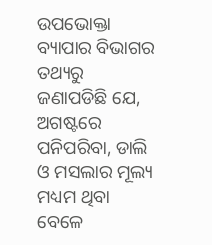ଉପଭୋକ୍ତା ବ୍ୟାପାର ବିଭାଗର ତଥ୍ୟରୁ ଜଣାପଡିଛି ଯେ, ଅଗଷ୍ଟରେ ପନିପରିବା, ଡାଲି ଓ ମସଲାର ମୂଲ୍ୟ ମଧ୍ୟମ ଥିବା ବେଳେ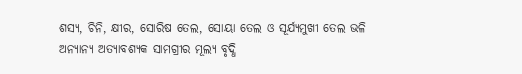ଶସ୍ୟ, ଚିନି, କ୍ଷୀର, ସୋରିଷ ତେଲ, ସୋୟା ତେଲ ଓ ସୂର୍ଯ୍ୟମୁଖୀ ତେଲ ଭଳି ଅନ୍ୟାନ୍ୟ ଅତ୍ୟାବଶ୍ୟକ ସାମଗ୍ରୀର ମୂଲ୍ୟ ବୃଦ୍ଧି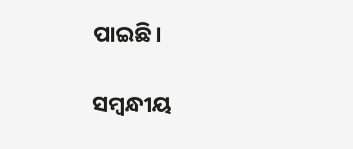ପାଇଛି।

ସମ୍ବନ୍ଧୀୟ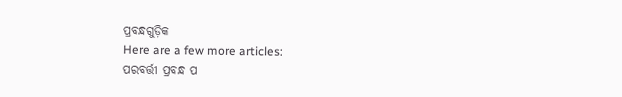ପ୍ରବନ୍ଧଗୁଡ଼ିକ
Here are a few more articles:
ପରବର୍ତ୍ତୀ ପ୍ରବନ୍ଧ ପ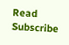Read
Subscribe